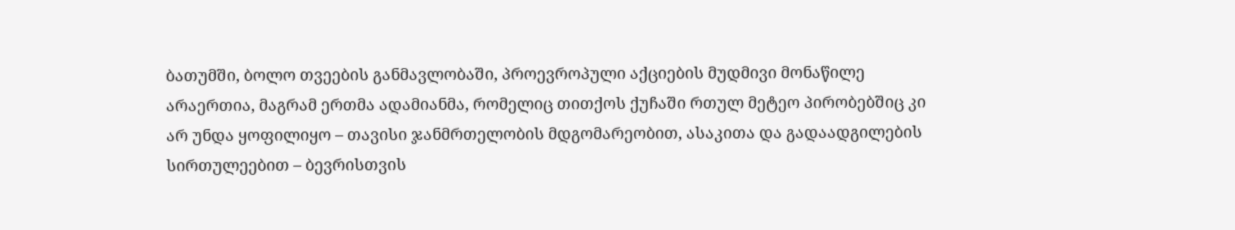ბათუმში, ბოლო თვეების განმავლობაში, პროევროპული აქციების მუდმივი მონაწილე არაერთია, მაგრამ ერთმა ადამიანმა, რომელიც თითქოს ქუჩაში რთულ მეტეო პირობებშიც კი არ უნდა ყოფილიყო – თავისი ჯანმრთელობის მდგომარეობით, ასაკითა და გადაადგილების სირთულეებით – ბევრისთვის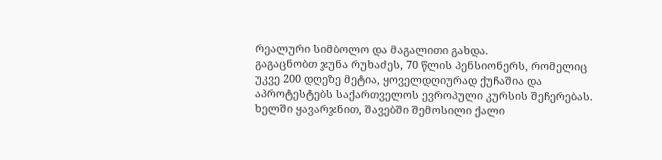რეალური სიმბოლო და მაგალითი გახდა.
გაგაცნობთ ჯუნა რუხაძეს, 70 წლის პენსიონერს, რომელიც უკვე 200 დღეზე მეტია, ყოველდღიურად ქუჩაშია და აპროტესტებს საქართველოს ევროპული კურსის შეჩერებას.
ხელში ყავარჯნით, შავებში შემოსილი ქალი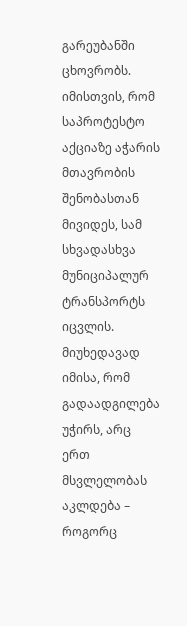გარეუბანში ცხოვრობს. იმისთვის, რომ საპროტესტო აქციაზე აჭარის მთავრობის შენობასთან მივიდეს, სამ სხვადასხვა მუნიციპალურ ტრანსპორტს იცვლის. მიუხედავად იმისა, რომ გადაადგილება უჭირს, არც ერთ მსვლელობას აკლდება – როგორც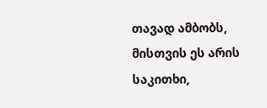თავად ამბობს, მისთვის ეს არის საკითხი,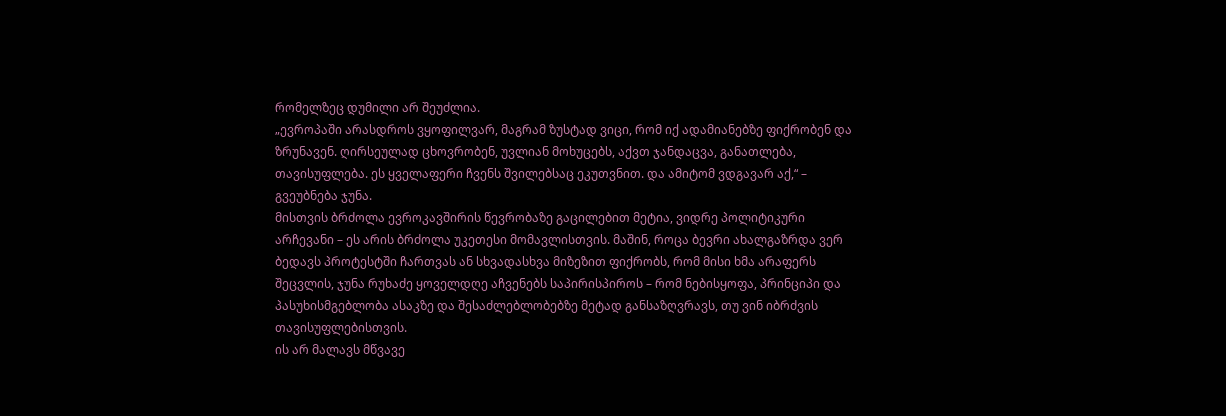რომელზეც დუმილი არ შეუძლია.
„ევროპაში არასდროს ვყოფილვარ, მაგრამ ზუსტად ვიცი, რომ იქ ადამიანებზე ფიქრობენ და ზრუნავენ. ღირსეულად ცხოვრობენ, უვლიან მოხუცებს, აქვთ ჯანდაცვა, განათლება, თავისუფლება. ეს ყველაფერი ჩვენს შვილებსაც ეკუთვნით. და ამიტომ ვდგავარ აქ,“ – გვეუბნება ჯუნა.
მისთვის ბრძოლა ევროკავშირის წევრობაზე გაცილებით მეტია, ვიდრე პოლიტიკური არჩევანი – ეს არის ბრძოლა უკეთესი მომავლისთვის. მაშინ, როცა ბევრი ახალგაზრდა ვერ ბედავს პროტესტში ჩართვას ან სხვადასხვა მიზეზით ფიქრობს, რომ მისი ხმა არაფერს შეცვლის, ჯუნა რუხაძე ყოველდღე აჩვენებს საპირისპიროს – რომ ნებისყოფა, პრინციპი და პასუხისმგებლობა ასაკზე და შესაძლებლობებზე მეტად განსაზღვრავს, თუ ვინ იბრძვის თავისუფლებისთვის.
ის არ მალავს მწვავე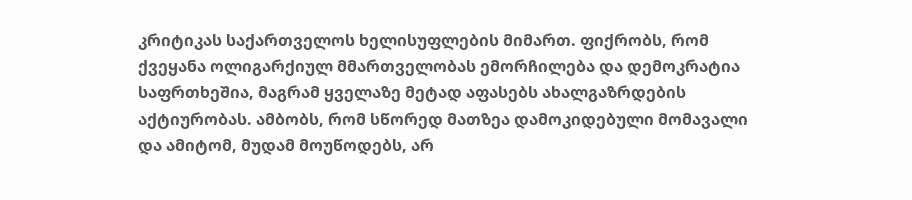კრიტიკას საქართველოს ხელისუფლების მიმართ. ფიქრობს, რომ ქვეყანა ოლიგარქიულ მმართველობას ემორჩილება და დემოკრატია საფრთხეშია, მაგრამ ყველაზე მეტად აფასებს ახალგაზრდების აქტიურობას. ამბობს, რომ სწორედ მათზეა დამოკიდებული მომავალი და ამიტომ, მუდამ მოუწოდებს, არ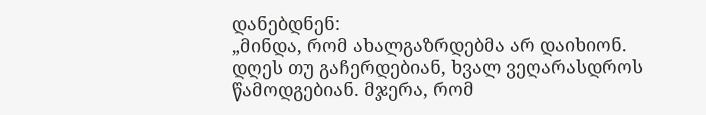დანებდნენ:
„მინდა, რომ ახალგაზრდებმა არ დაიხიონ. დღეს თუ გაჩერდებიან, ხვალ ვეღარასდროს წამოდგებიან. მჯერა, რომ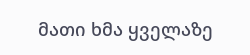მათი ხმა ყველაზე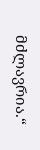მძლავრია.“